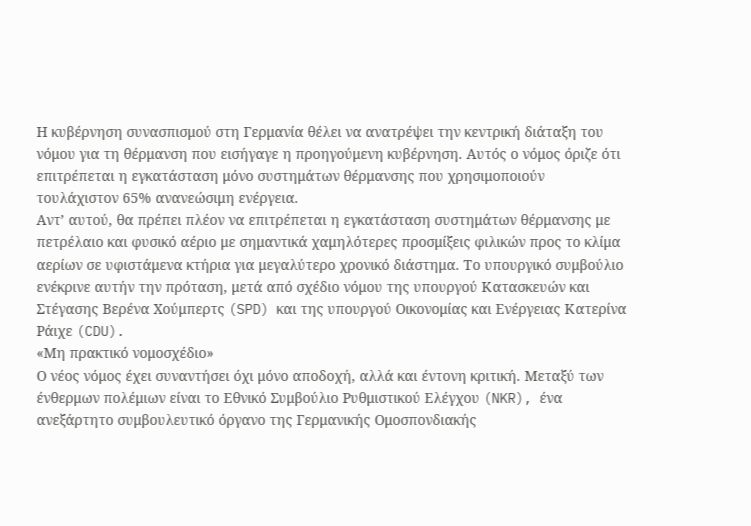Η κυβέρνηση συνασπισμού στη Γερμανία θέλει να ανατρέψει την κεντρική διάταξη του νόμου για τη θέρμανση που εισήγαγε η προηγούμενη κυβέρνηση. Αυτός ο νόμος όριζε ότι επιτρέπεται η εγκατάσταση μόνο συστημάτων θέρμανσης που χρησιμοποιούν τουλάχιστον 65% ανανεώσιμη ενέργεια.
Αντ’ αυτού, θα πρέπει πλέον να επιτρέπεται η εγκατάσταση συστημάτων θέρμανσης με πετρέλαιο και φυσικό αέριο με σημαντικά χαμηλότερες προσμίξεις φιλικών προς το κλίμα αερίων σε υφιστάμενα κτήρια για μεγαλύτερο χρονικό διάστημα. Το υπουργικό συμβούλιο ενέκρινε αυτήν την πρόταση, μετά από σχέδιο νόμου της υπουργού Κατασκευών και Στέγασης Βερένα Χούμπερτς (SPD) και της υπουργού Οικονομίας και Ενέργειας Κατερίνα Ράιχε (CDU).
«Μη πρακτικό νομοσχέδιο»
Ο νέος νόμος έχει συναντήσει όχι μόνο αποδοχή, αλλά και έντονη κριτική. Μεταξύ των ένθερμων πολέμιων είναι το Εθνικό Συμβούλιο Ρυθμιστικού Ελέγχου (NKR), ένα ανεξάρτητο συμβουλευτικό όργανο της Γερμανικής Ομοσπονδιακής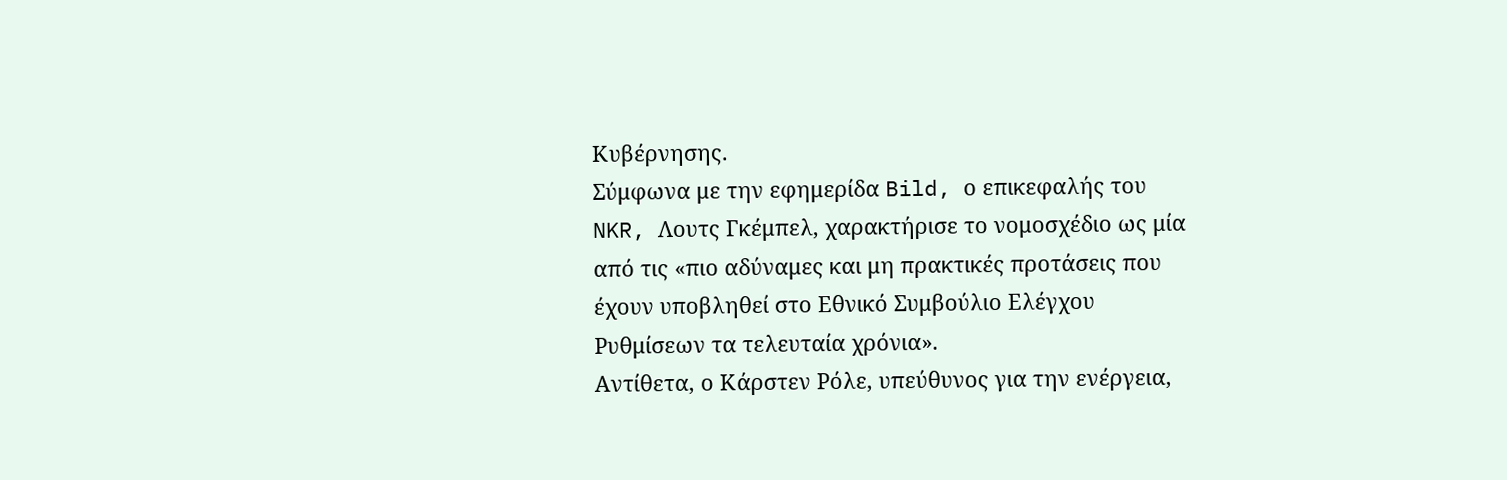Κυβέρνησης.
Σύμφωνα με την εφημερίδα Bild, ο επικεφαλής του NKR, Λουτς Γκέμπελ, χαρακτήρισε το νομοσχέδιο ως μία από τις «πιο αδύναμες και μη πρακτικές προτάσεις που έχουν υποβληθεί στο Εθνικό Συμβούλιο Ελέγχου Ρυθμίσεων τα τελευταία χρόνια».
Αντίθετα, ο Κάρστεν Ρόλε, υπεύθυνος για την ενέργεια,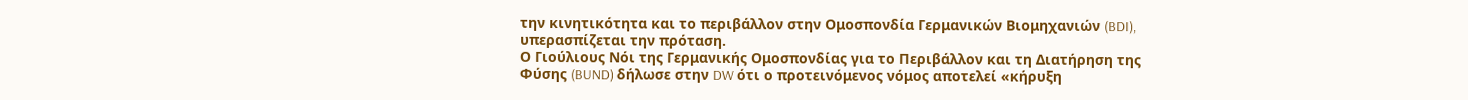την κινητικότητα και το περιβάλλον στην Ομοσπονδία Γερμανικών Βιομηχανιών (BDI), υπερασπίζεται την πρόταση.
Ο Γιούλιους Νόι της Γερμανικής Ομοσπονδίας για το Περιβάλλον και τη Διατήρηση της Φύσης (BUND) δήλωσε στην DW ότι ο προτεινόμενος νόμος αποτελεί «κήρυξη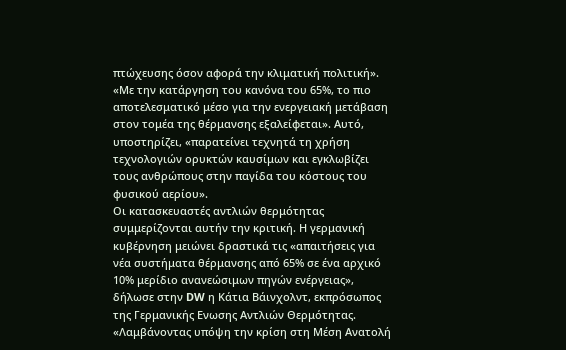πτώχευσης όσον αφορά την κλιματική πολιτική». «Με την κατάργηση του κανόνα του 65%, το πιο αποτελεσματικό μέσο για την ενεργειακή μετάβαση στον τομέα της θέρμανσης εξαλείφεται». Αυτό, υποστηρίζει, «παρατείνει τεχνητά τη χρήση τεχνολογιών ορυκτών καυσίμων και εγκλωβίζει τους ανθρώπους στην παγίδα του κόστους του φυσικού αερίου».
Οι κατασκευαστές αντλιών θερμότητας συμμερίζονται αυτήν την κριτική. Η γερμανική κυβέρνηση μειώνει δραστικά τις «απαιτήσεις για νέα συστήματα θέρμανσης από 65% σε ένα αρχικό 10% μερίδιο ανανεώσιμων πηγών ενέργειας», δήλωσε στην DW η Κάτια Βάινχολντ, εκπρόσωπος της Γερμανικής Eνωσης Αντλιών Θερμότητας. «Λαμβάνοντας υπόψη την κρίση στη Μέση Ανατολή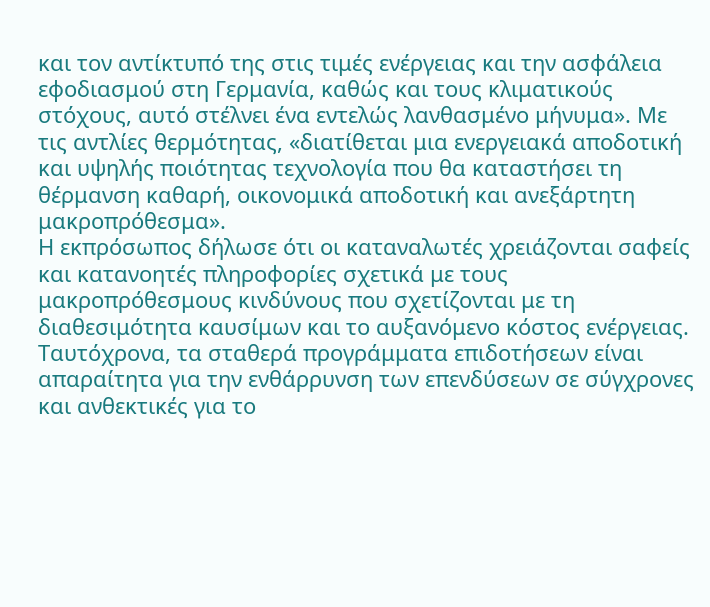και τον αντίκτυπό της στις τιμές ενέργειας και την ασφάλεια εφοδιασμού στη Γερμανία, καθώς και τους κλιματικούς στόχους, αυτό στέλνει ένα εντελώς λανθασμένο μήνυμα». Με τις αντλίες θερμότητας, «διατίθεται μια ενεργειακά αποδοτική και υψηλής ποιότητας τεχνολογία που θα καταστήσει τη θέρμανση καθαρή, οικονομικά αποδοτική και ανεξάρτητη μακροπρόθεσμα».
Η εκπρόσωπος δήλωσε ότι οι καταναλωτές χρειάζονται σαφείς και κατανοητές πληροφορίες σχετικά με τους μακροπρόθεσμους κινδύνους που σχετίζονται με τη διαθεσιμότητα καυσίμων και το αυξανόμενο κόστος ενέργειας. Ταυτόχρονα, τα σταθερά προγράμματα επιδοτήσεων είναι απαραίτητα για την ενθάρρυνση των επενδύσεων σε σύγχρονες και ανθεκτικές για το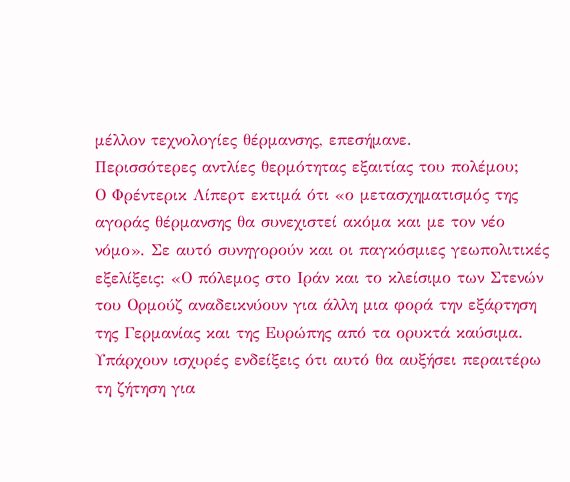μέλλον τεχνολογίες θέρμανσης, επεσήμανε.
Περισσότερες αντλίες θερμότητας εξαιτίας του πολέμου;
Ο Φρέντερικ Λίπερτ εκτιμά ότι «ο μετασχηματισμός της αγοράς θέρμανσης θα συνεχιστεί ακόμα και με τον νέο νόμο». Σε αυτό συνηγορούν και οι παγκόσμιες γεωπολιτικές εξελίξεις: «Ο πόλεμος στο Ιράν και το κλείσιμο των Στενών του Ορμούζ αναδεικνύουν για άλλη μια φορά την εξάρτηση της Γερμανίας και της Ευρώπης από τα ορυκτά καύσιμα. Υπάρχουν ισχυρές ενδείξεις ότι αυτό θα αυξήσει περαιτέρω τη ζήτηση για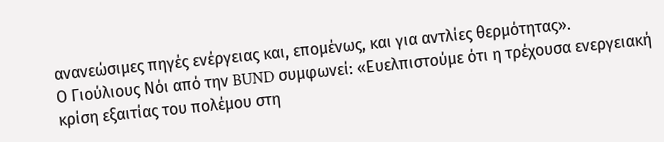ανανεώσιμες πηγές ενέργειας και, επομένως, και για αντλίες θερμότητας».
Ο Γιούλιους Νόι από την BUND συμφωνεί: «Ευελπιστούμε ότι η τρέχουσα ενεργειακή κρίση εξαιτίας του πολέμου στη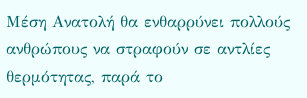Μέση Ανατολή θα ενθαρρύνει πολλούς ανθρώπους να στραφούν σε αντλίες θερμότητας, παρά το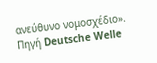ανεύθυνο νομοσχέδιο».
Πηγή Deutsche Welle